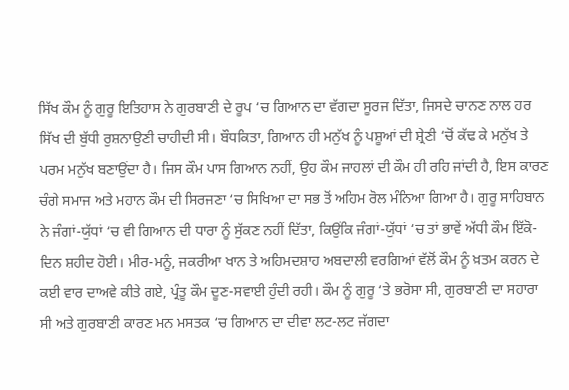ਸਿੱਖ ਕੌਮ ਨੂੰ ਗੁਰੂ ਇਤਿਹਾਸ ਨੇ ਗੁਰਬਾਣੀ ਦੇ ਰੂਪ ‘ਚ ਗਿਆਨ ਦਾ ਵੱਗਦਾ ਸੂਰਜ ਦਿੱਤਾ, ਜਿਸਦੇ ਚਾਨਣ ਨਾਲ ਹਰ ਸਿੱਖ ਦੀ ਬੁੱਧੀ ਰੁਸ਼ਨਾਉਣੀ ਚਾਹੀਦੀ ਸੀ। ਬੌਧਕਿਤਾ, ਗਿਆਨ ਹੀ ਮਨੁੱਖ ਨੂੰ ਪਸ਼ੂਆਂ ਦੀ ਸ਼੍ਰੇਣੀ ‘ਚੋਂ ਕੱਢ ਕੇ ਮਨੁੱਖ ਤੇ ਪਰਮ ਮਨੁੱਖ ਬਣਾਉਂਦਾ ਹੈ। ਜਿਸ ਕੌਮ ਪਾਸ ਗਿਆਨ ਨਹੀਂ, ਉਹ ਕੌਮ ਜਾਹਲਾਂ ਦੀ ਕੌਮ ਹੀ ਰਹਿ ਜਾਂਦੀ ਹੈ, ਇਸ ਕਾਰਣ ਚੰਗੇ ਸਮਾਜ ਅਤੇ ਮਹਾਨ ਕੌਮ ਦੀ ਸਿਰਜਣਾ ‘ਚ ਸਿਖਿਆ ਦਾ ਸਭ ਤੋਂ ਅਹਿਮ ਰੋਲ ਮੰਨਿਆ ਗਿਆ ਹੈ। ਗੁਰੂ ਸਾਹਿਬਾਨ ਨੇ ਜੰਗਾਂ-ਯੁੱਧਾਂ ‘ਚ ਵੀ ਗਿਆਨ ਦੀ ਧਾਰਾ ਨੂੰ ਸੁੱਕਣ ਨਹੀਂ ਦਿੱਤਾ, ਕਿਉਂਕਿ ਜੰਗਾਂ-ਯੁੱਧਾਂ ‘ਚ ਤਾਂ ਭਾਵੇਂ ਅੱਧੀ ਕੌਮ ਇੱਕੋ-ਦਿਨ ਸ਼ਹੀਦ ਹੋਈ। ਮੀਰ-ਮਨੂੰ, ਜਕਰੀਆ ਖਾਨ ਤੇ ਅਹਿਮਦਸ਼ਾਹ ਅਬਦਾਲੀ ਵਰਗਿਆਂ ਵੱਲੋਂ ਕੌਮ ਨੂੰ ਖ਼ਤਮ ਕਰਨ ਦੇ ਕਈ ਵਾਰ ਦਾਅਵੇ ਕੀਤੇ ਗਏ, ਪ੍ਰੰਤੂ ਕੌਮ ਦੂਣ-ਸਵਾਈ ਹੁੰਦੀ ਰਹੀ। ਕੌਮ ਨੂੰ ਗੁਰੂ ‘ਤੇ ਭਰੋਸਾ ਸੀ, ਗੁਰਬਾਣੀ ਦਾ ਸਹਾਰਾ ਸੀ ਅਤੇ ਗੁਰਬਾਣੀ ਕਾਰਣ ਮਨ ਮਸਤਕ ‘ਚ ਗਿਆਨ ਦਾ ਦੀਵਾ ਲਟ-ਲਟ ਜੱਗਦਾ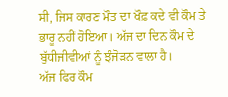ਸੀ, ਜਿਸ ਕਾਰਣ ਮੌਤ ਦਾ ਖੌਫ਼ ਕਦੇ ਵੀ ਕੌਮ ਤੇ ਭਾਰੂ ਨਹੀਂ ਹੋਇਆ। ਅੱਜ ਦਾ ਦਿਨ ਕੌਮ ਦੇ ਬੁੱਧੀਜੀਵੀਆਂ ਨੂੰ ਝੰਜੋੜਨ ਵਾਲਾ ਹੈ।
ਅੱਜ ਫਿਰ ਕੌਮ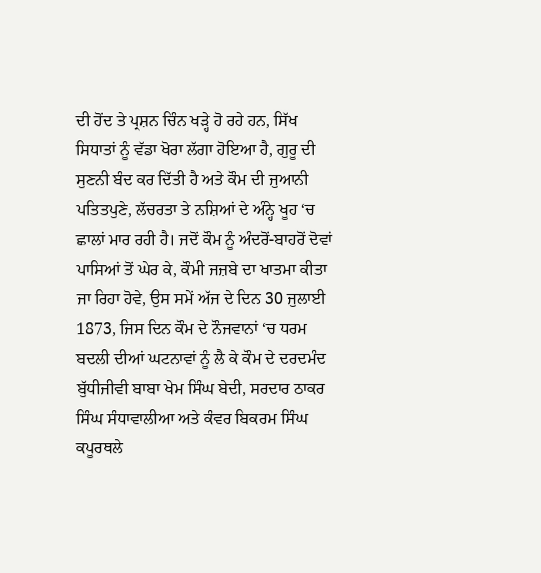ਦੀ ਹੋਂਦ ਤੇ ਪ੍ਰਸ਼ਨ ਚਿੰਨ ਖੜ੍ਹੇ ਹੋ ਰਹੇ ਹਨ, ਸਿੱਖ ਸਿਧਾਤਾਂ ਨੂੰ ਵੱਡਾ ਖੋਰਾ ਲੱਗਾ ਹੋਇਆ ਹੈ, ਗੁਰੂ ਦੀ ਸੁਣਨੀ ਬੰਦ ਕਰ ਦਿੱਤੀ ਹੈ ਅਤੇ ਕੌਮ ਦੀ ਜੁਆਨੀ ਪਤਿਤਪੁਣੇ, ਲੱਚਰਤਾ ਤੇ ਨਸ਼ਿਆਂ ਦੇ ਅੰਨ੍ਹੇ ਖੂਹ ‘ਚ ਛਾਲਾਂ ਮਾਰ ਰਹੀ ਹੈ। ਜਦੋਂ ਕੌਮ ਨੂੰ ਅੰਦਰੋਂ-ਬਾਹਰੋਂ ਦੋਵਾਂ ਪਾਸਿਆਂ ਤੋਂ ਘੇਰ ਕੇ, ਕੌਮੀ ਜਜ਼ਬੇ ਦਾ ਖਾਤਮਾ ਕੀਤਾ ਜਾ ਰਿਹਾ ਹੋਵੇ, ਉਸ ਸਮੇਂ ਅੱਜ ਦੇ ਦਿਨ 30 ਜੁਲਾਈ 1873, ਜਿਸ ਦਿਨ ਕੌਮ ਦੇ ਨੌਜਵਾਨਾਂ ‘ਚ ਧਰਮ ਬਦਲੀ ਦੀਆਂ ਘਟਨਾਵਾਂ ਨੂੰ ਲੈ ਕੇ ਕੌਮ ਦੇ ਦਰਦਮੰਦ ਬੁੱਧੀਜੀਵੀ ਬਾਬਾ ਖੇਮ ਸਿੰਘ ਬੇਦੀ, ਸਰਦਾਰ ਠਾਕਰ ਸਿੰਘ ਸੰਧਾਵਾਲੀਆ ਅਤੇ ਕੰਵਰ ਬਿਕਰਮ ਸਿੰਘ ਕਪੂਰਥਲੇ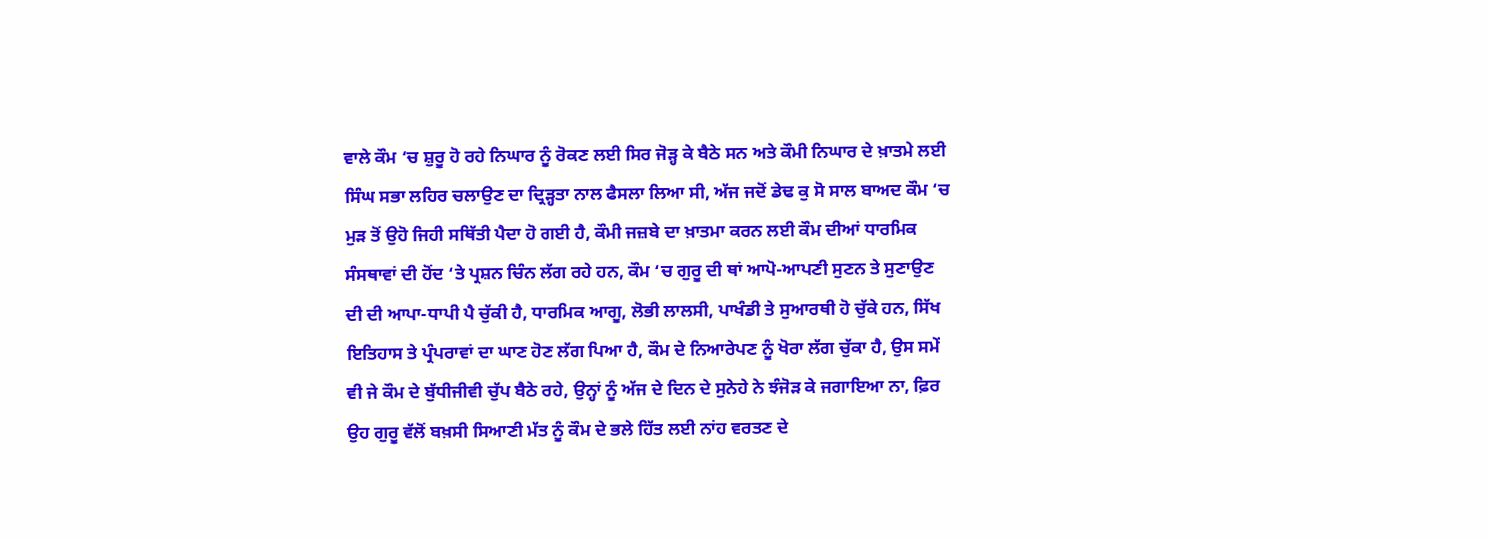ਵਾਲੇ ਕੌਮ ‘ਚ ਸ਼ੁਰੂ ਹੋ ਰਹੇ ਨਿਘਾਰ ਨੂੰ ਰੋਕਣ ਲਈ ਸਿਰ ਜੋੜ੍ਹ ਕੇ ਬੈਠੇ ਸਨ ਅਤੇ ਕੌਮੀ ਨਿਘਾਰ ਦੇ ਖ਼ਾਤਮੇ ਲਈ ਸਿੰਘ ਸਭਾ ਲਹਿਰ ਚਲਾਉਣ ਦਾ ਦ੍ਰਿੜ੍ਹਤਾ ਨਾਲ ਫੈਸਲਾ ਲਿਆ ਸੀ, ਅੱਜ ਜਦੋਂ ਡੇਢ ਕੁ ਸੋ ਸਾਲ ਬਾਅਦ ਕੌਮ ‘ਚ ਮੁੜ ਤੋਂ ਉਹੋ ਜਿਹੀ ਸਥਿੱਤੀ ਪੈਦਾ ਹੋ ਗਈ ਹੈ, ਕੌਮੀ ਜਜ਼ਬੇ ਦਾ ਖ਼ਾਤਮਾ ਕਰਨ ਲਈ ਕੌਮ ਦੀਆਂ ਧਾਰਮਿਕ ਸੰਸਥਾਵਾਂ ਦੀ ਹੋਂਦ ‘ਤੇ ਪ੍ਰਸ਼ਨ ਚਿੰਨ ਲੱਗ ਰਹੇ ਹਨ, ਕੌਮ ‘ਚ ਗੁਰੂ ਦੀ ਥਾਂ ਆਪੋ-ਆਪਣੀ ਸੁਣਨ ਤੇ ਸੁਣਾਉਣ ਦੀ ਦੀ ਆਪਾ-ਧਾਪੀ ਪੈ ਚੁੱਕੀ ਹੈ, ਧਾਰਮਿਕ ਆਗੂ, ਲੋਭੀ ਲਾਲਸੀ, ਪਾਖੰਡੀ ਤੇ ਸੁਆਰਥੀ ਹੋ ਚੁੱਕੇ ਹਨ, ਸਿੱਖ ਇਤਿਹਾਸ ਤੇ ਪ੍ਰੰਪਰਾਵਾਂ ਦਾ ਘਾਣ ਹੋਣ ਲੱਗ ਪਿਆ ਹੈ, ਕੌਮ ਦੇ ਨਿਆਰੇਪਣ ਨੂੰ ਖੋਰਾ ਲੱਗ ਚੁੱਕਾ ਹੈ, ਉਸ ਸਮੇਂ ਵੀ ਜੇ ਕੌਮ ਦੇ ਬੁੱਧੀਜੀਵੀ ਚੁੱਪ ਬੈਠੇ ਰਹੇ, ਉਨ੍ਹਾਂ ਨੂੰ ਅੱਜ ਦੇ ਦਿਨ ਦੇ ਸੁਨੇਹੇ ਨੇ ਝੰਜੋੜ ਕੇ ਜਗਾਇਆ ਨਾ, ਫ਼ਿਰ ਉਹ ਗੁਰੂ ਵੱਲੋਂ ਬਖ਼ਸੀ ਸਿਆਣੀ ਮੱਤ ਨੂੰ ਕੌਮ ਦੇ ਭਲੇ ਹਿੱਤ ਲਈ ਨਾਂਹ ਵਰਤਣ ਦੇ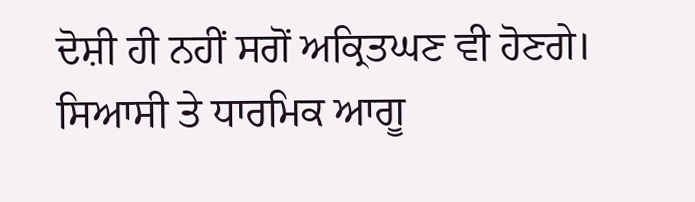ਦੋਸ਼ੀ ਹੀ ਨਹੀਂ ਸਗੋਂ ਅਕ੍ਰਿਤਘਣ ਵੀ ਹੋਣਗੇ।
ਸਿਆਸੀ ਤੇ ਧਾਰਮਿਕ ਆਗੂ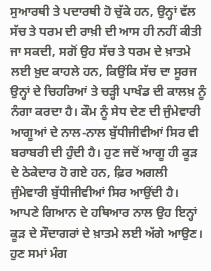ਸੁਆਰਥੀ ਤੇ ਪਦਾਰਥੀ ਹੋ ਚੁੱਕੇ ਹਨ, ਉਨ੍ਹਾਂ ਵੱਲ ਸੱਚ ਤੇ ਧਰਮ ਦੀ ਰਾਖ਼ੀ ਦੀ ਆਸ ਹੀ ਨਹੀਂ ਕੀਤੀ ਜਾ ਸਕਦੀ, ਸਗੋਂ ਉਹ ਸੱਚ ਤੇ ਧਰਮ ਦੇ ਖ਼ਾਤਮੇ ਲਈ ਖ਼ੁਦ ਕਾਹਲੇ ਹਨ, ਕਿਉਂਕਿ ਸੱਚ ਦਾ ਸੂਰਜ ਉਨ੍ਹਾਂ ਦੇ ਚਿਹਰਿਆਂ ਤੇ ਚੜ੍ਹੀ ਪਾਖੰਡ ਦੀ ਕਾਲਖ਼ ਨੂੰ ਨੰਗਾ ਕਰਦਾ ਹੈ। ਕੌਮ ਨੂੰ ਸੇਧ ਦੇਣ ਦੀ ਜੁੰਮੇਵਾਰੀ ਆਗੂਆਂ ਦੇ ਨਾਲ-ਨਾਲ ਬੁੱਧੀਜੀਵੀਆਂ ਸਿਰ ਵੀ ਬਰਾਬਰੀ ਦੀ ਹੁੰਦੀ ਹੈ। ਹੁਣ ਜਦੋਂ ਆਗੂ ਹੀ ਕੂੜ ਦੇ ਠੇਕੇਦਾਰ ਹੋ ਗਏ ਹਨ, ਫ਼ਿਰ ਅਗਲੀ ਜੁੰਮੇਵਾਰੀ ਬੁੱਧੀਜੀਵੀਆਂ ਸਿਰ ਆਉਂਦੀ ਹੈ। ਆਪਣੇ ਗਿਆਨ ਦੇ ਹਥਿਆਰ ਨਾਲ ਉਹ ਇਨ੍ਹਾਂ ਕੂੜ ਦੇ ਸੌਦਾਗਰਾਂ ਦੇ ਖ਼ਾਤਮੇ ਲਈ ਅੱਗੇ ਆਉਣ। ਹੁਣ ਸਮਾਂ ਮੰਗ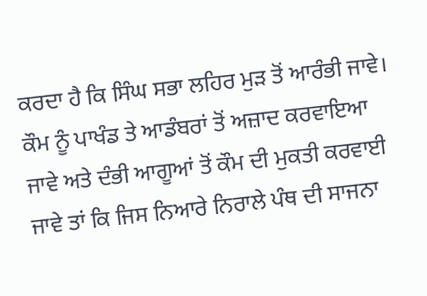ਕਰਦਾ ਹੈ ਕਿ ਸਿੰਘ ਸਭਾ ਲਹਿਰ ਮੁੜ ਤੋਂ ਆਰੰਭੀ ਜਾਵੇ। ਕੌਮ ਨੂੰ ਪਾਖੰਡ ਤੇ ਆਡੰਬਰਾਂ ਤੋਂ ਅਜ਼ਾਦ ਕਰਵਾਇਆ ਜਾਵੇ ਅਤੇ ਦੰਭੀ ਆਗੂਆਂ ਤੋਂ ਕੌਮ ਦੀ ਮੁਕਤੀ ਕਰਵਾਈ ਜਾਵੇ ਤਾਂ ਕਿ ਜਿਸ ਨਿਆਰੇ ਨਿਰਾਲੇ ਪੰਥ ਦੀ ਸਾਜਨਾ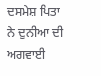ਦਸਮੇਸ਼ ਪਿਤਾ ਨੇ ਦੁਨੀਆ ਦੀ ਅਗਵਾਈ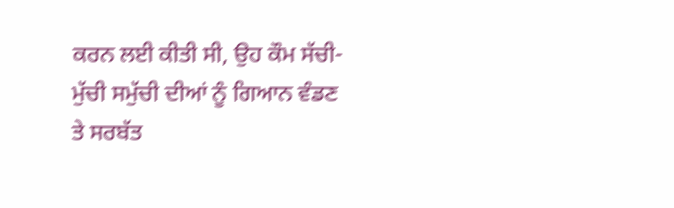ਕਰਨ ਲਈ ਕੀਤੀ ਸੀ, ਉਹ ਕੌਮ ਸੱਚੀ-ਮੁੱਚੀ ਸਮੁੱਚੀ ਦੀਆਂ ਨੂੰ ਗਿਆਨ ਵੰਡਣ ਤੇ ਸਰਬੱਤ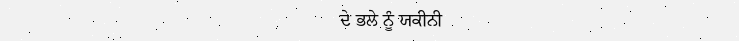ਦੇ ਭਲੇ ਨੂੰ ਯਕੀਨੀ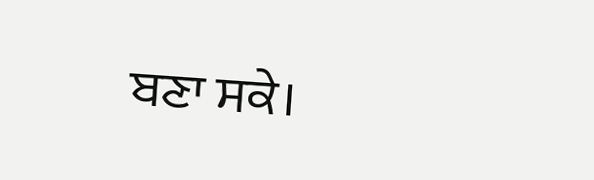ਬਣਾ ਸਕੇ।